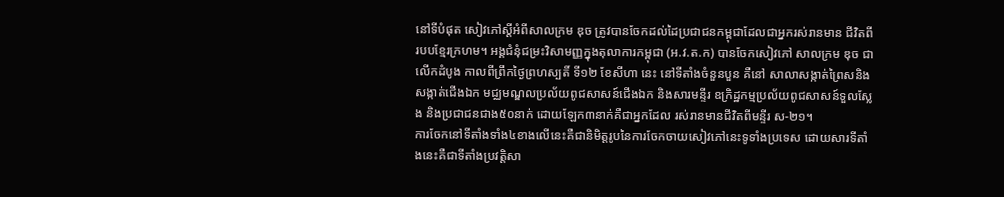នៅទីបំផុត សៀវភៅស្តីអំពីសាលក្រម ឌុច ត្រូវបានចែកដល់ដៃប្រជាជនកម្ពុជាដែលជាអ្នករស់រានមាន ជីវិតពីរបបខ្មែរក្រហម។ អង្គជំនុំជម្រះវិសាមញ្ញក្នុងតុលាការកម្ពុជា (អ.វ.ត.ក) បានចែកសៀវភៅ សាលក្រម ឌុច ជាលើកដំបូង កាលពីព្រឹកថ្ងៃព្រហស្បតិ៍ ទី១២ ខែសីហា នេះ នៅទីតាំងចំនួនបួន គឺនៅ សាលាសង្កាត់ព្រៃសនិងសង្កាត់ជើងឯក មជ្ឈមណ្ឌលប្រល័យពូជសាសន៍ជើងឯក និងសារមន្ទីរ ឧក្រិដ្ឋកម្មប្រល័យពូជសាសន៍ទួលស្លែង និងប្រជាជនជាង៥០នាក់ ដោយឡែក៣នាក់គឺជាអ្នកដែល រស់រានមានជីវិតពីមន្ទីរ ស-២១។
ការចែកនៅទីតាំងទាំង៤ខាងលើនេះគឺជានិមិត្តរូបនៃការចែកចាយសៀវភៅនេះទូទាំងប្រទេស ដោយសារទីតាំងនេះគឺជាទីតាំងប្រវត្តិសា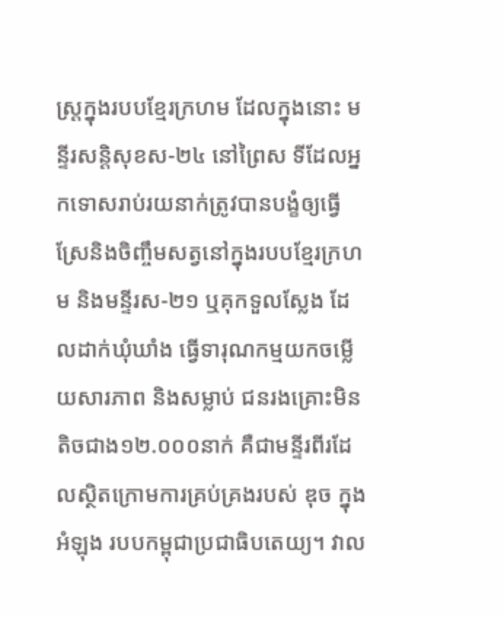ស្រ្តក្នុងរបបខ្មែរក្រហម ដែលក្នុងនោះ មន្ទីរសន្តិសុខស-២៤ នៅព្រៃស ទីដែលអ្នកទោសរាប់រយនាក់ត្រូវបានបង្ខំឲ្យធ្វើស្រែនិងចិញ្ចឹមសត្វនៅក្នុងរបបខ្មែរក្រហម និងមន្ទីរស-២១ ឬគុកទួលស្លែង ដែលដាក់ឃុំឃាំង ធ្វើទារុណកម្មយកចម្លើយសារភាព និងសម្លាប់ ជនរងគ្រោះមិនតិចជាង១២.០០០នាក់ គឺជាមន្ទីរពីរដែលស្ថិតក្រោមការគ្រប់គ្រងរបស់ ឌុច ក្នុងអំឡុង របបកម្ពុជាប្រជាធិបតេយ្យ។ វាល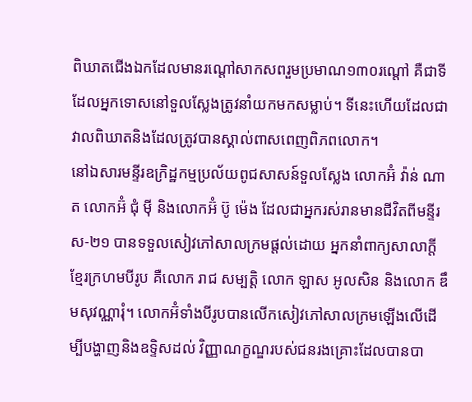ពិឃាតជើងឯកដែលមានរណ្តៅសាកសពរួមប្រមាណ១៣០រណ្តៅ គឺជាទីដែលអ្នកទោសនៅទួលស្លែងត្រូវនាំយកមកសម្លាប់។ ទីនេះហើយដែលជាវាលពិឃាតនិងដែលត្រូវបានស្គាល់ពាសពេញពិភពលោក។
នៅឯសារមន្ទីរឧក្រិដ្ឋកម្មប្រល័យពូជសាសន៍ទួលស្លែង លោកអ៊ំ វ៉ាន់ ណាត លោកអ៊ំ ជុំ ម៉ី និងលោកអ៊ំ ប៊ូ ម៉េង ដែលជាអ្នករស់រានមានជីវិតពីមន្ទីរ ស-២១ បានទទួលសៀវភៅសាលក្រមផ្តល់ដោយ អ្នកនាំពាក្យសាលាក្តីខ្មែរក្រហមបីរូប គឺលោក រាជ សម្បត្តិ លោក ឡាស អូលសិន និងលោក ឌឹមសុវណ្ណារុំ។ លោកអ៊ំទាំងបីរូបបានលើកសៀវភៅសាលក្រមឡើងលើដើម្បីបង្ហាញនិងឧទ្ទិសដល់ វិញ្ញាណក្ខណ្ឌរបស់ជនរងគ្រោះដែលបានបា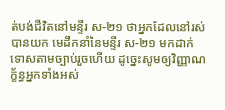ត់បង់ជីវិតនៅមន្ទីរ ស-២១ ថាអ្នកដែលនៅរស់បានយក មេដឹកនាំនៃមន្ទីរ ស-២១ មកដាក់ទោសតាមច្បាប់រួចហើយ ដូច្នេះសូមឲ្យវិញ្ញាណក្ខ័ន្ធអ្នកទាំងអស់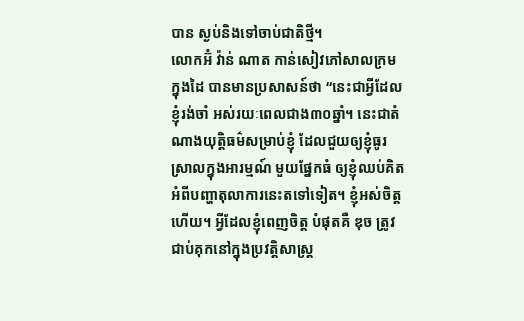បាន ស្ងប់និងទៅចាប់ជាតិថ្មី។
លោកអ៊ំ វ៉ាន់ ណាត កាន់សៀវភៅសាលក្រមក្នុងដៃ បានមានប្រសាសន៍ថា “នេះជាអ្វីដែលខ្ញុំរង់ចាំ អស់រយៈពេលជាង៣០ឆ្នាំ។ នេះជាតំណាងយុត្តិធម៌សម្រាប់ខ្ញុំ ដែលជួយឲ្យខ្ញុំធូរស្រាលក្នុងអារម្មណ៍ មួយផ្នែកធំ ឲ្យខ្ញុំឈប់គិតអំពីបញ្ហាតុលាការនេះតទៅទៀត។ ខ្ញុំអស់ចិត្តហើយ។ អ្វីដែលខ្ញុំពេញចិត្ត បំផុតគឺ ឌុច ត្រូវជាប់គុកនៅក្នុងប្រវត្តិសាស្រ្ត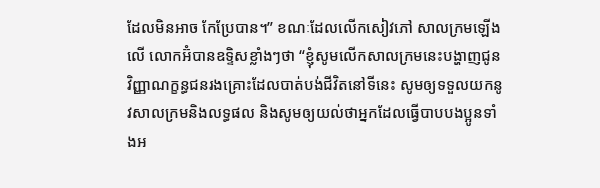ដែលមិនអាច កែប្រែបាន។” ខណៈដែលលើកសៀវភៅ សាលក្រមឡើងលើ លោកអ៊ំបានឧទ្ទិសខ្លាំងៗថា “ខ្ញុំសូមលើកសាលក្រមនេះបង្ហាញជូនវិញ្ញាណក្ខន្ធជនរងគ្រោះដែលបាត់បង់ជីវិតនៅទីនេះ សូមឲ្យទទួលយកនូវសាលក្រមនិងលទ្ធផល និងសូមឲ្យយល់ថាអ្នកដែលធ្វើបាបបងប្អូនទាំងអ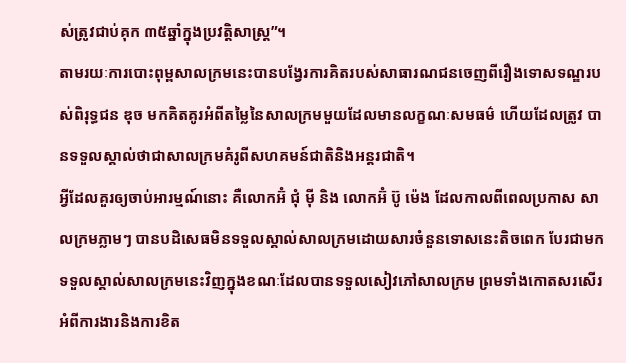ស់ត្រូវជាប់គុក ៣៥ឆ្នាំក្នុងប្រវត្តិសាស្រ្ត”។
តាមរយៈការបោះពុម្ពសាលក្រមនេះបានបង្វែរការគិតរបស់សាធារណជនចេញពីរឿងទោសទណ្ឌរបស់ពិរុទ្ធជន ឌុច មកគិតគូរអំពីតម្លៃនៃសាលក្រមមួយដែលមានលក្ខណៈសមធម៌ ហើយដែលត្រូវ បានទទួលស្គាល់ថាជាសាលក្រមគំរូពីសហគមន៍ជាតិនិងអន្តរជាតិ។
អ្វីដែលគួរឲ្យចាប់អារម្មណ៍នោះ គឺលោកអ៊ំ ជុំ ម៉ី និង លោកអ៊ំ ប៊ូ ម៉េង ដែលកាលពីពេលប្រកាស សាលក្រមភ្លាមៗ បានបដិសេធមិនទទួលស្គាល់សាលក្រមដោយសារចំនួនទោសនេះតិចពេក បែរជាមកទទួលស្គាល់សាលក្រមនេះវិញក្នុងខណៈដែលបានទទួលសៀវភៅសាលក្រម ព្រមទាំងកោតសរសើរអំពីការងារនិងការខិត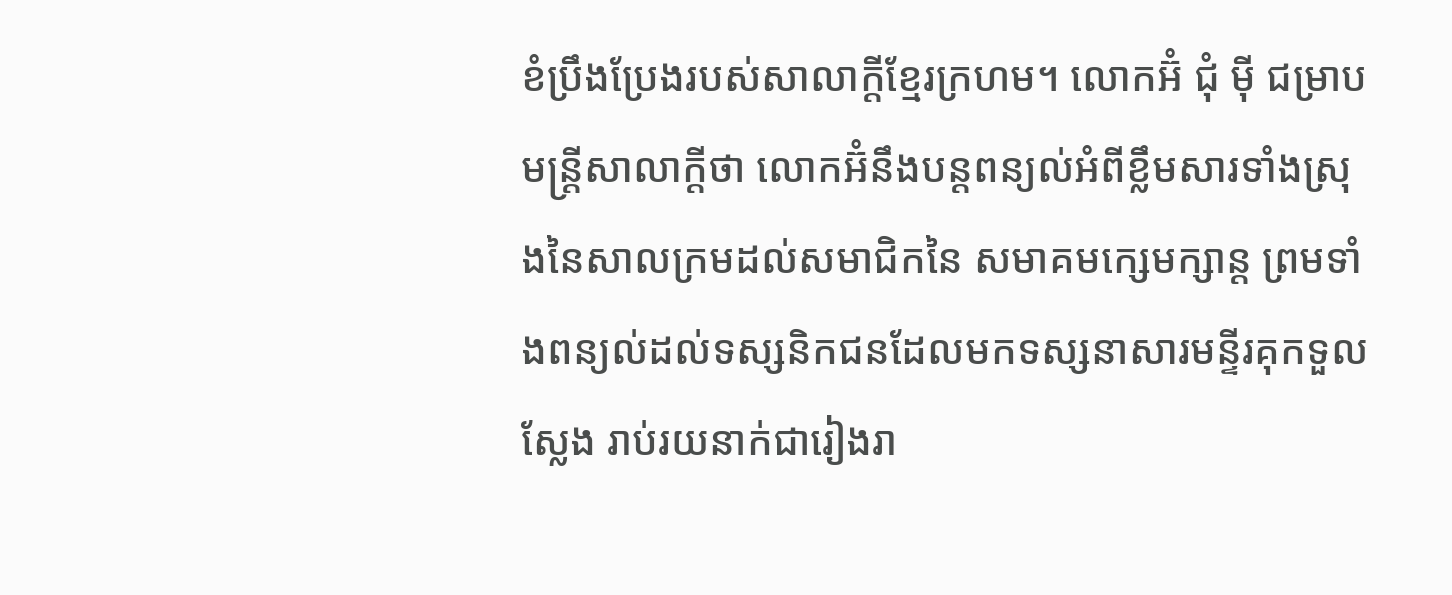ខំប្រឹងប្រែងរបស់សាលាក្តីខ្មែរក្រហម។ លោកអ៊ំ ជុំ ម៉ី ជម្រាបមន្រ្តីសាលាក្តីថា លោកអ៊ំនឹងបន្តពន្យល់អំពីខ្លឹមសារទាំងស្រុងនៃសាលក្រមដល់សមាជិកនៃ សមាគមក្សេមក្សាន្ត ព្រមទាំងពន្យល់ដល់ទស្សនិកជនដែលមកទស្សនាសារមន្ទីរគុកទួលស្លែង រាប់រយនាក់ជារៀងរា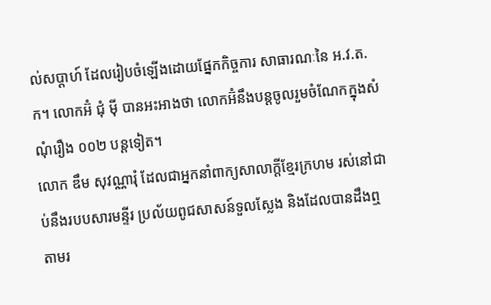ល់សប្តាហ៍ ដែលរៀបចំឡើងដោយផ្នែកកិច្ចការ សាធារណៈនៃ អ.វ.ត.ក។ លោកអ៊ំ ជុំ ម៉ី បានអះអាងថា លោកអ៊ំនឹងបន្តចូលរួមចំណែកក្នុងសំណុំរឿង ០០២ បន្តទៀត។
លោក ឌឹម សុវណ្ណារុំ ដែលជាអ្នកនាំពាក្យសាលាក្តីខ្មែរក្រហម រស់នៅជាប់នឹងរបបសារមន្ទីរ ប្រល័យពូជសាសន៍ទួលស្លែង និងដែលបានដឹងឮតាមរ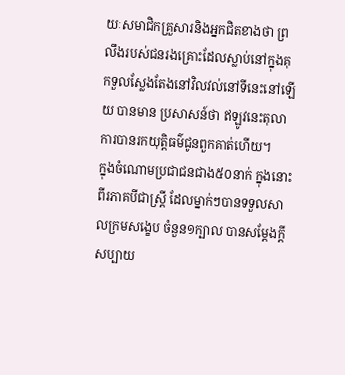យៈសមាជិកគ្រួសារនិងអ្នកជិតខាងថា ព្រលឹងរបស់ជនរងគ្រោះដែលស្លាប់នៅក្នុងគុកទួលស្លែងតែងនៅវិលវល់នៅទីនេះនៅឡើយ បានមាន ប្រសាសន៍ថា ឥឡូវនេះតុលាការបានរកយុត្តិធម៌ជូនពួកគាត់ហើយ។
ក្នុងចំណោមប្រជាជនជាង៥០នាក់ ក្នុងនោះពីរភាគបីជាស្រ្តី ដែលម្នាក់ៗបានទទួលសាលក្រមសង្ខេប ចំនួន១ក្បាល បានសម្តែងក្តីសប្បាយ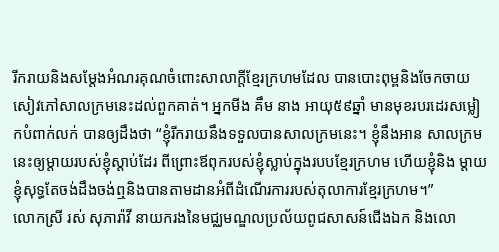រីករាយនិងសម្តែងអំណរគុណចំពោះសាលាក្តីខ្មែរក្រហមដែល បានបោះពុម្ពនិងចែកចាយសៀវភៅសាលក្រមនេះដល់ពួកគាត់។ អ្នកមីង គឹម នាង អាយុ៥៩ឆ្នាំ មានមុខរបរដេរសម្លៀកបំពាក់លក់ បានឲ្យដឹងថា “ខ្ញុំរីករាយនឹងទទួលបានសាលក្រមនេះ។ ខ្ញុំនឹងអាន សាលក្រមនេះឲ្យម្តាយរបស់ខ្ញុំស្តាប់ដែរ ពីព្រោះឪពុករបស់ខ្ញុំស្លាប់ក្នុងរបបខ្មែរក្រហម ហើយខ្ញុំនិង ម្តាយខ្ញុំសុទ្ធតែចង់ដឹងចង់ឮនិងបានតាមដានអំពីដំណើរការរបស់តុលាការខ្មែរក្រហម។”
លោកស្រី រស់ សុភារ៉ាវី នាយករងនៃមជ្ឈមណ្ឌលប្រល័យពូជសាសន៍ជើងឯក និងលោ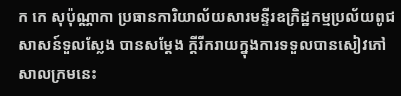ក កេ សុប៉ុណ្ណាកា ប្រធានការិយាល័យសារមន្ទីរឧក្រិដ្ឋកម្មប្រល័យពូជសាសន៍ទួលស្លែង បានសម្តែង ក្តីរីករាយក្នុងការទទួលបានសៀវភៅសាលក្រមនេះ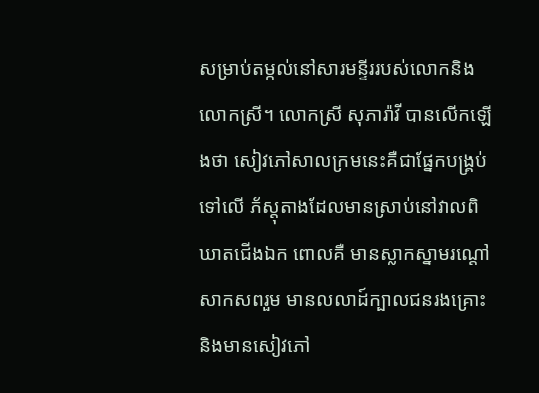សម្រាប់តម្កល់នៅសារមន្ទីររបស់លោកនិង លោកស្រី។ លោកស្រី សុភារ៉ាវី បានលើកឡើងថា សៀវភៅសាលក្រមនេះគឺជាផ្នែកបង្រ្គប់ទៅលើ ភ័ស្តុតាងដែលមានស្រាប់នៅវាលពិឃាតជើងឯក ពោលគឺ មានស្លាកស្នាមរណ្តៅសាកសពរួម មានលលាដ៍ក្បាលជនរងគ្រោះ និងមានសៀវភៅ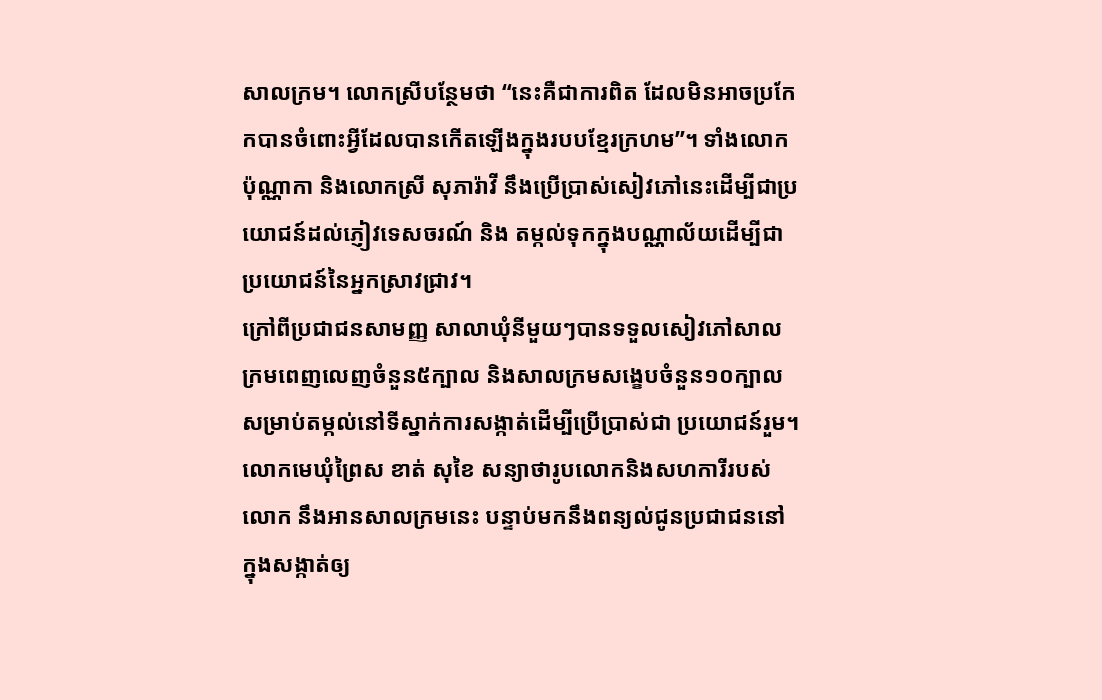សាលក្រម។ លោកស្រីបន្ថែមថា “នេះគឺជាការពិត ដែលមិនអាចប្រកែកបានចំពោះអ្វីដែលបានកើតឡើងក្នុងរបបខ្មែរក្រហម”។ ទាំងលោក ប៉ុណ្ណាកា និងលោកស្រី សុភារ៉ាវី នឹងប្រើប្រាស់សៀវភៅនេះដើម្បីជាប្រយោជន៍ដល់ភ្ញៀវទេសចរណ៍ និង តម្កល់ទុកក្នុងបណ្ណាល័យដើម្បីជាប្រយោជន៍នៃអ្នកស្រាវជ្រាវ។
ក្រៅពីប្រជាជនសាមញ្ញ សាលាឃុំនីមួយៗបានទទួលសៀវភៅសាលក្រមពេញលេញចំនួន៥ក្បាល និងសាលក្រមសង្ខេបចំនួន១០ក្បាល សម្រាប់តម្កល់នៅទីស្នាក់ការសង្កាត់ដើម្បីប្រើប្រាស់ជា ប្រយោជន៍រួម។ លោកមេឃុំព្រៃស ខាត់ សុខៃ សន្យាថារូបលោកនិងសហការីរបស់លោក នឹងអានសាលក្រមនេះ បន្ទាប់មកនឹងពន្យល់ជូនប្រជាជននៅក្នុងសង្កាត់ឲ្យ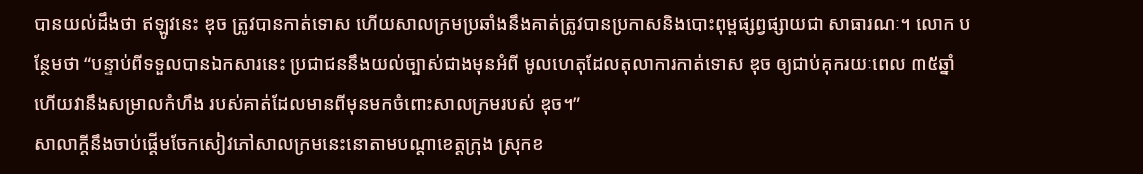បានយល់ដឹងថា ឥឡូវនេះ ឌុច ត្រូវបានកាត់ទោស ហើយសាលក្រមប្រឆាំងនឹងគាត់ត្រូវបានប្រកាសនិងបោះពុម្ពផ្សព្វផ្សាយជា សាធារណៈ។ លោក បន្ថែមថា “បន្ទាប់ពីទទួលបានឯកសារនេះ ប្រជាជននឹងយល់ច្បាស់ជាងមុនអំពី មូលហេតុដែលតុលាការកាត់ទោស ឌុច ឲ្យជាប់គុករយៈពេល ៣៥ឆ្នាំ ហើយវានឹងសម្រាលកំហឹង របស់គាត់ដែលមានពីមុនមកចំពោះសាលក្រមរបស់ ឌុច។”
សាលាក្តីនឹងចាប់ផ្តើមចែកសៀវភៅសាលក្រមនេះនោតាមបណ្តាខេត្តក្រុង ស្រុកខ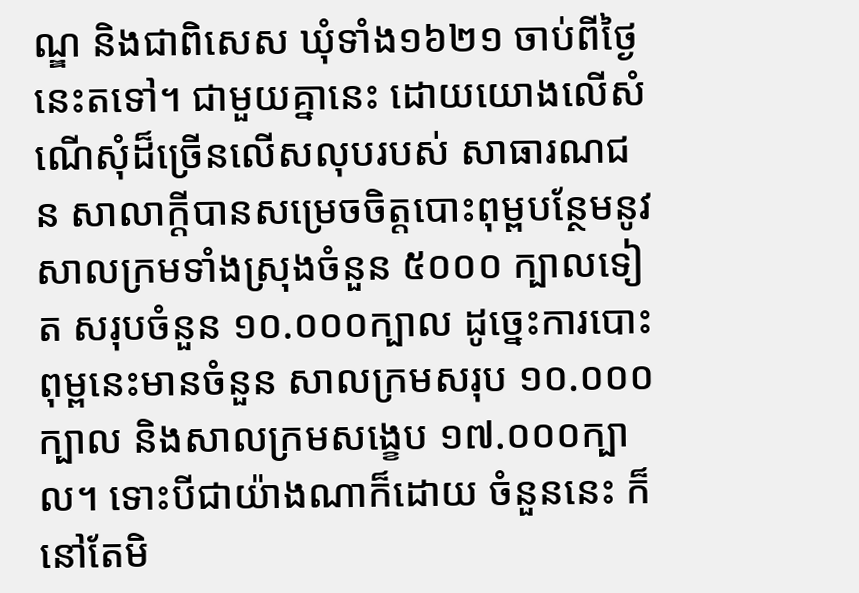ណ្ឌ និងជាពិសេស ឃុំទាំង១៦២១ ចាប់ពីថ្ងៃនេះតទៅ។ ជាមួយគ្នានេះ ដោយយោងលើសំណើសុំដ៏ច្រើនលើសលុបរបស់ សាធារណជន សាលាក្តីបានសម្រេចចិត្តបោះពុម្ពបន្ថែមនូវសាលក្រមទាំងស្រុងចំនួន ៥០០០ ក្បាលទៀត សរុបចំនួន ១០.០០០ក្បាល ដូច្នេះការបោះពុម្ពនេះមានចំនួន សាលក្រមសរុប ១០.០០០ក្បាល និងសាលក្រមសង្ខេប ១៧.០០០ក្បាល។ ទោះបីជាយ៉ាងណាក៏ដោយ ចំនួននេះ ក៏នៅតែមិ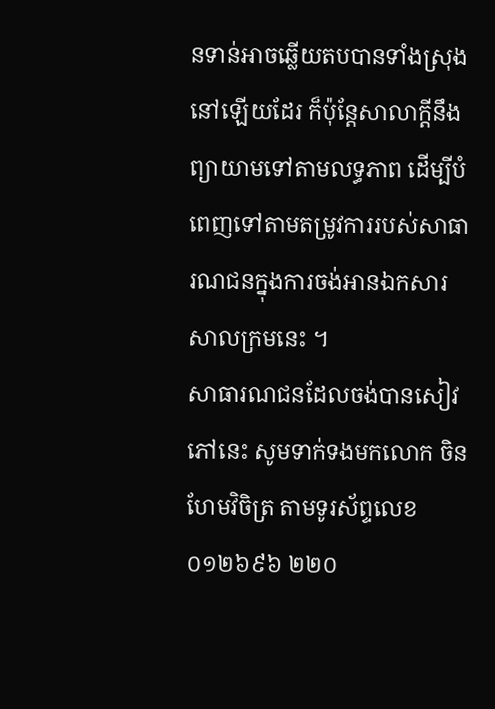នទាន់អាចឆ្លើយតបបានទាំងស្រុងនៅឡើយដែរ ក៏ប៉ុន្តែសាលាក្តីនឹងព្យាយាមទៅតាមលទ្ធភាព ដើម្បីបំពេញទៅតាមតម្រូវការរបស់សាធារណជនក្នុងការចង់អានឯកសារសាលក្រមនេះ ។
សាធារណជនដែលចង់បានសៀវភៅនេះ សូមទាក់ទងមកលោក ចិន ហែមវិចិត្រ តាមទូរស័ព្ទលេខ ០១២៦៩៦ ២២០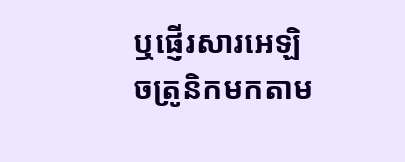ឬផ្ញើរសារអេឡិចត្រូនិកមកតាម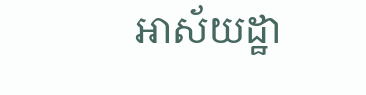អាស័យដ្ឋា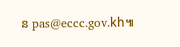ន pas@eccc.gov.kh៕